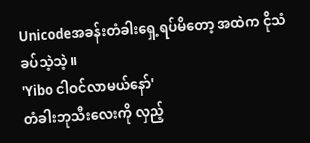Unicodeအခန်းတံခါးရှေ့ရပ်မိတော့ အထဲက ငိုသံခပ်သဲ့သဲ့။
'Yibo ငါဝင်လာမယ်နော်'
တံခါးဘုသီးလေးကို လှည့်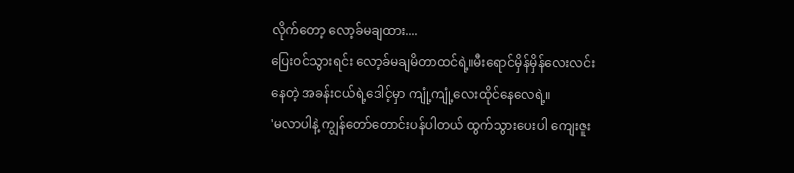လိုက်တော့ လော့ခ်မချထား....
ပြေးဝင်သွားရင်း လော့ခ်မချမိတာထင်ရဲ့။မီးရောင်မှိန်မှိန်လေးလင်းနေတဲ့ အခန်းငယ်ရဲ့ဒေါင့်မှာ ကျုံ့ကျုံ့လေးထိုင်နေလေရဲ့။
'မလာပါနဲ့ ကျွန်တော်တောင်းပန်ပါတယ် ထွက်သွားပေးပါ ကျေးဇူး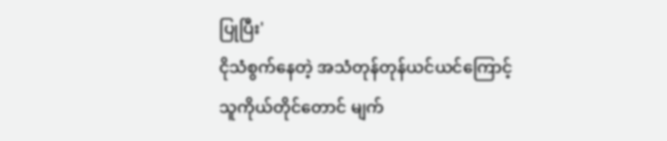ပြုပြီး'
ငိုသံစွက်နေတဲ့ အသံတုန်တုန်ယင်ယင်ကြောင့် သူကိုယ်တိုင်တောင် မျက်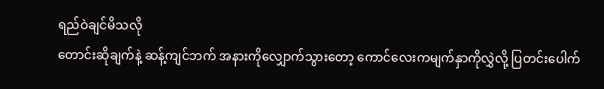ရည်ဝဲချင်မိသလို
တောင်းဆိုချက်နဲ့ ဆန့်ကျင်ဘက် အနားကိုလျှောက်သွားတော့ ကောင်လေးကမျက်နှာကိုလွှဲလို့ ပြတင်းပေါက်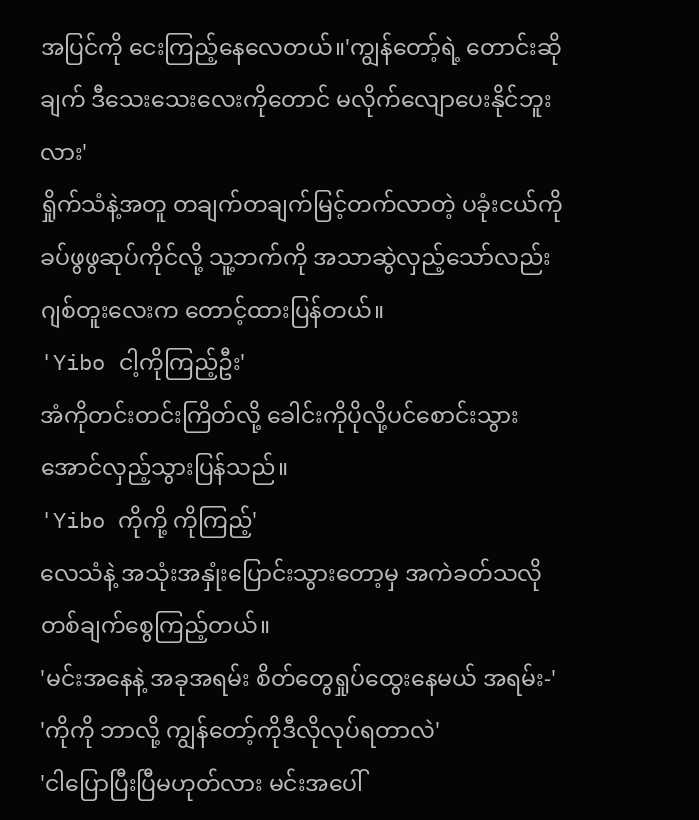အပြင်ကို ငေးကြည့်နေလေတယ်။'ကျွန်တော့်ရဲ့ တောင်းဆိုချက် ဒီသေးသေးလေးကိုတောင် မလိုက်လျောပေးနိုင်ဘူးလား'
ရှိုက်သံနဲ့အတူ တချက်တချက်မြင့်တက်လာတဲ့ ပခုံးငယ်ကို ခပ်ဖွဖွဆုပ်ကိုင်လို့ သူ့ဘက်ကို အသာဆွဲလှည့်သော်လည်း ဂျစ်တူးလေးက တောင့်ထားပြန်တယ်။
'Yibo ငါ့ကိုကြည့်ဦး'
အံကိုတင်းတင်းကြိတ်လို့ ခေါင်းကိုပိုလို့ပင်စောင်းသွားအောင်လှည့်သွားပြန်သည်။
'Yibo ကိုကို့ ကိုကြည့်'
လေသံနဲ့ အသုံးအနှုံးပြောင်းသွားတော့မှ အကဲခတ်သလို တစ်ချက်စွေကြည့်တယ်။
'မင်းအနေနဲ့ အခုအရမ်း စိတ်တွေရှုပ်ထွေးနေမယ် အရမ်း-'
'ကိုကို ဘာလို့ ကျွန်တော့်ကိုဒီလိုလုပ်ရတာလဲ'
'ငါပြောပြီးပြီမဟုတ်လား မင်းအပေါ်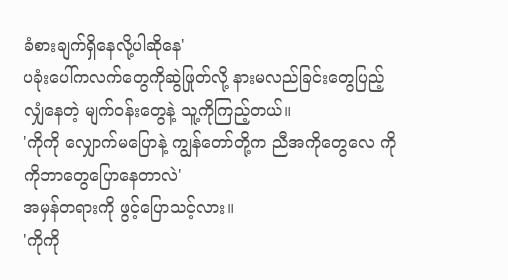ခံစားချက်ရှိနေလို့ပါဆိုနေ'
ပခုံးပေါ်ကလက်တွေကိုဆွဲဖြုတ်လို့ နားမလည်ခြင်းတွေပြည့်လျှံနေတဲ့ မျက်ဝန်းတွေနဲ့ သူ့ကိုကြည့်တယ်။
'ကိုကို လျှောက်မပြောနဲ့ ကျွန်တော်တို့က ညီအကိုတွေလေ ကိုကိုဘာတွေပြောနေတာလဲ'
အမှန်တရားကို ဖွင့်ပြောသင့်လား။
'ကိုကို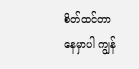စိတ်ထင်တာနေမှာပါ ကျွန်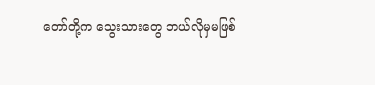တော်တို့က သွေးသားတွေ ဘယ်လိုမှမဖြစ်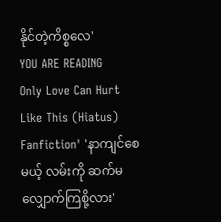နိုင်တဲ့ကိစ္စလေ'
YOU ARE READING
Only Love Can Hurt Like This (Hiatus)
Fanfiction' 'နာကျင်စေမယ့် လမ်းကို ဆက်မလျှောက်ကြစို့လား'